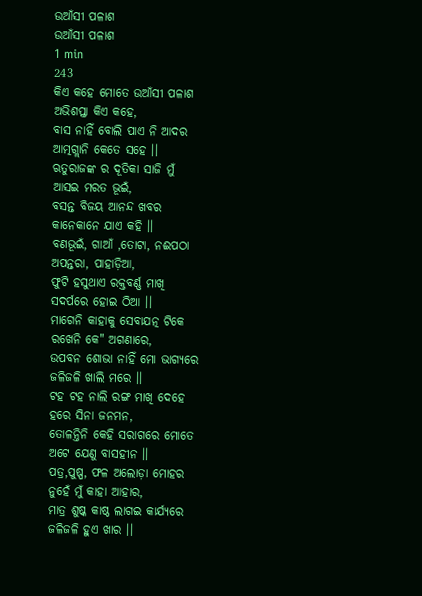ଉଆଁସୀ ପଳାଶ
ଉଆଁସୀ ପଳାଶ
1 min
243
କିଏ କହେ ମୋତେ ଉଆଁସୀ ପଳାଶ
ଅଭିଶପ୍ତା କିଏ କହେ,
ବାସ ନାହିଁ ବୋଲି ପାଏ ନି ଆଦର
ଆତ୍ମଗ୍ଲାନି କେତେ ସହେ ।।
ଋତୁରାଜଙ୍କ ର ଦୂତିକା ସାଜି ମୁଁ
ଆସଇ ମରତ ଭୂଇଁ,
ବସନ୍ତ ବିଜୟ ଆନନ୍ଦ ଖବର
କାନେକାନେ ଯାଏ କହି ।।
ବଣଭୂଇଁ, ଗାଆଁ ,ତୋଟା, ନଈପଠା
ଅପନ୍ତରା, ପାହାଡ଼ିଆ,
ଫୁଟି ହସୁଥାଏ ରକ୍ତବର୍ଣ୍ଣ ମାଖି
ସଦର୍ପରେ ହୋଇ ଠିଆ ।।
ମାଗେନି କାହାକୁ ସେବାଯତ୍ନ ଟିକେ
ରଖେନି କେ" ଅଗଣାରେ,
ଉପବନ ଶୋଭା ନାହିଁ ମୋ ଭାଗ୍ୟରେ
ଜଳିଜଳି ଖାଲି ମରେ ।।
ଟହ ଟହ ନାଲି ରଙ୍ଗ ମାଖି ଦେହେ
ହରେ ସିନା ଜନମନ,
ତୋଳନ୍ତିନି କେହି ସରାଗରେ ମୋତେ
ଅଟେ ଯେଣୁ ବାସହୀନ ।।
ପତ୍ର,ପୁଷ୍ପ, ଫଳ ଅଲୋଡ଼ା ମୋହର
ନୁହେଁ ମୁଁ କାହା ଆହାର,
ମାତ୍ର ଶୁଷ୍କ କାଷ୍ଠ ଲାଗଇ କାର୍ଯ୍ୟରେ
ଜଳିଜଳି ହୁଏ ଖାର ।।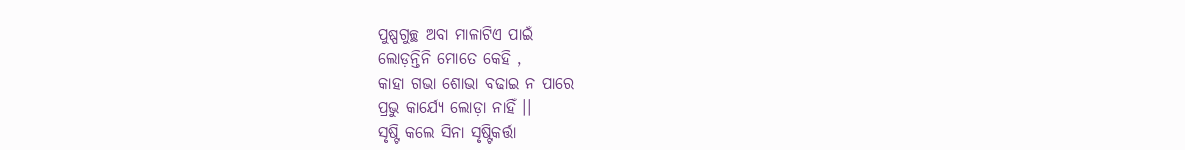ପୁଷ୍ପଗୁଚ୍ଛ ଅବା ମାଳାଟିଏ ପାଇଁ
ଲୋଡ଼ନ୍ତିନି ମୋତେ କେହି ,
କାହା ଗଭା ଶୋଭା ବଢାଇ ନ ପାରେ
ପ୍ରଭୁ କାର୍ଯ୍ୟେ ଲୋଡ଼ା ନାହିଁ ।।
ସୃଷ୍ଟି କଲେ ସିନା ସୃଷ୍ଟିକର୍ତ୍ତା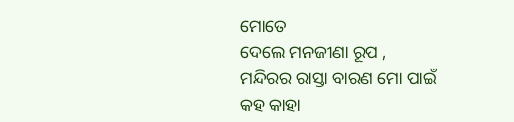ମୋତେ
ଦେଲେ ମନଜୀଣା ରୂପ ,
ମନ୍ଦିରର ରାସ୍ତା ବାରଣ ମୋ ପାଇଁ
କହ କାହା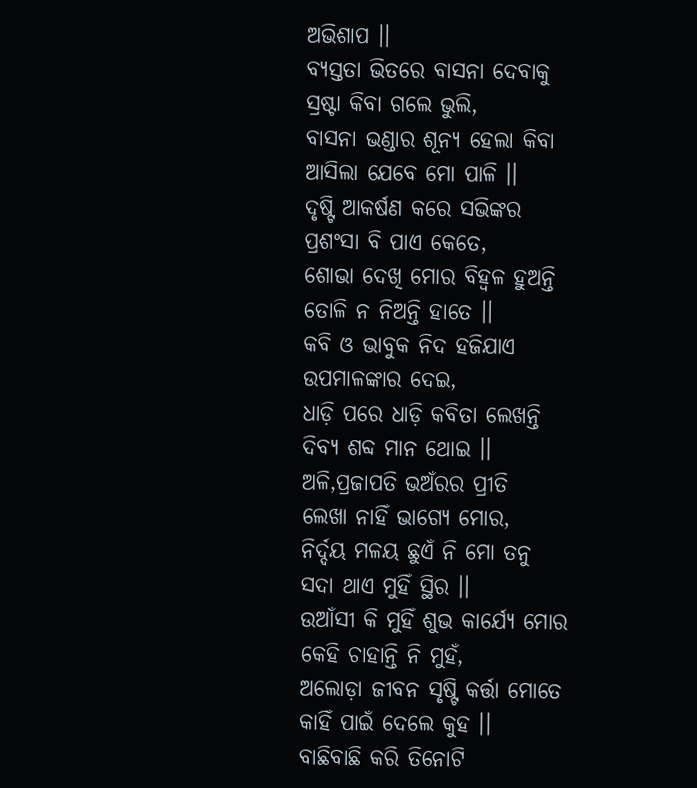ଅଭିଶାପ ।।
ବ୍ୟସ୍ତତା ଭିତରେ ବାସନା ଦେବାକୁ
ସ୍ରଷ୍ଟା କିବା ଗଲେ ଭୁଲି,
ବାସନା ଭଣ୍ଡାର ଶୂନ୍ୟ ହେଲା କିବା
ଆସିଲା ଯେବେ ମୋ ପାଳି ।।
ଦୃଷ୍ଟି ଆକର୍ଷଣ କରେ ସଭିଙ୍କର
ପ୍ରଶଂସା ବି ପାଏ କେତେ,
ଶୋଭା ଦେଖି ମୋର ବିହ୍ବଳ ହୁଅନ୍ତି
ତୋଳି ନ ନିଅନ୍ତି ହାତେ ।।
କବି ଓ ଭାବୁକ ନିଦ ହଜିଯାଏ
ଉପମାଳଙ୍କାର ଦେଇ,
ଧାଡ଼ି ପରେ ଧାଡ଼ି କବିତା ଲେଖନ୍ତି
ଦିବ୍ୟ ଶବ୍ଦ ମାନ ଥୋଇ ।।
ଅଳି,ପ୍ରଜାପତି ଭଅଁରର ପ୍ରୀତି
ଲେଖା ନାହିଁ ଭାଗ୍ୟେ ମୋର,
ନିର୍ଦ୍ଦୟ ମଳୟ ଛୁଏଁ ନି ମୋ ତନୁ
ସଦା ଥାଏ ମୁହିଁ ସ୍ଥିର ।।
ଉଆଁସୀ କି ମୁହିଁ ଶୁଭ କାର୍ଯ୍ୟେ ମୋର
କେହି ଚାହାନ୍ତି ନି ମୁହଁ,
ଅଲୋଡ଼ା ଜୀବନ ସୃଷ୍ଟି କର୍ତ୍ତା ମୋତେ
କାହିଁ ପାଇଁ ଦେଲେ କୁହ ।।
ବାଛିବାଛି କରି ତିନୋଟି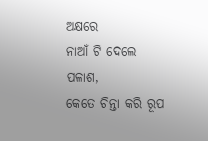ଅକ୍ଷରେ
ନାଆଁ ଟି ଦେଲେ ପଳାଶ,
କେତେ ଚିନ୍ତା କରି ରୂପ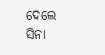ଦେଲେ ସିନା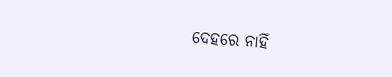ଦେହରେ ନାହିଁ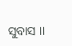ସୁବାସ ।।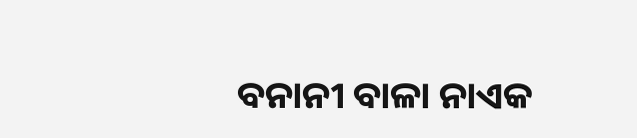ବନାନୀ ବାଳା ନାଏକ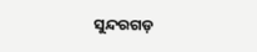ସୁନ୍ଦରଗଡ଼